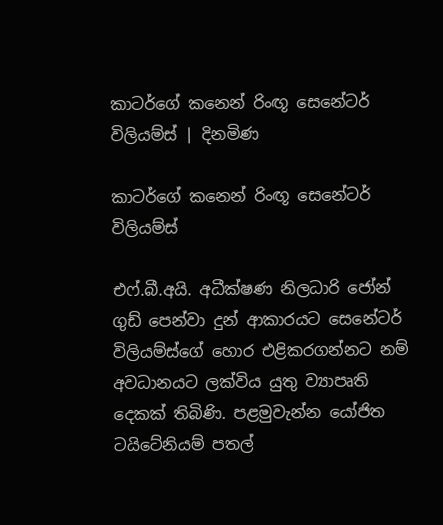කාටර්ගේ කනෙන් රිංඟූ සෙනේටර් විලියම්ස් | දිනමිණ

කාටර්ගේ කනෙන් රිංඟූ සෙනේටර් විලියම්ස්

එෆ්.බී.අයි. අධීක්ෂණ නිලධාරි ජෝන් ගුඩ් පෙන්වා දුන් ආකාරයට සෙනේටර් විලියම්ස්ගේ හොර එළිකරගන්නට නම් අවධානයට ලක්විය යුතු ව්‍යාපෘති දෙකක් තිබිණි. පළමුවැන්න යෝජිත ටයිටේනියම් පතල්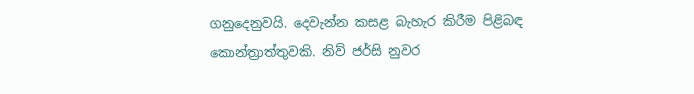ගනුදෙනුවයි. දෙවැන්න කසළ බැහැර කිරීම පිළිබඳ කොන්ත්‍රාත්තුවකි. නිව් ජර්සි නුවර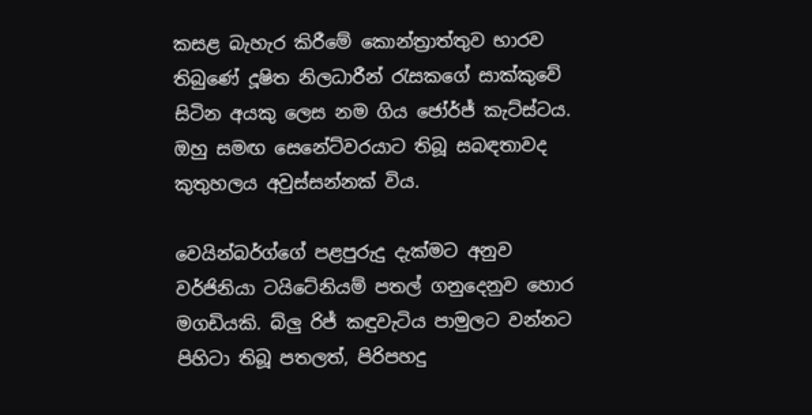කසළ බැහැර කිරීමේ කොන්ත්‍රාත්තුව භාරව තිබුණේ දූෂිත නිලධාරීන් රැසකගේ සාක්කුවේ සිටින අයකු ලෙස නම ගිය ජෝර්ජ් කැට්ස්ටය. ඔහු සමඟ සෙනේට්වරයාට තිබූ සබඳතාවද කුතුහලය අවුස්සන්නක් විය.

වෙයින්බර්ග්ගේ පළපුරුදු දැක්මට අනුව වර්ජිනියා ටයිටේනියම් පතල් ගනුදෙනුව හොර මගඩියකි. බ්ලු රිජ් කඳුවැටිය පාමුලට වන්නට පිහිටා තිබූ පතලත්, පිරිපහදු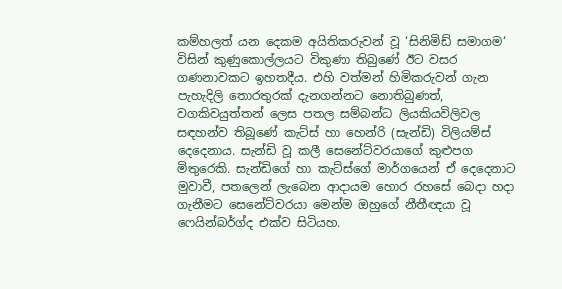කම්හලත් යන දෙකම අයිතිකරුවන් වූ ‘සිනිමිඩ් සමාගම‘ විසින් කුණුකොල්ලයට විකුණා තිබුණේ ඊට වසර ගණනාවකට ඉහතදීය. එහි වත්මන් හිමිකරුවන් ගැන පැහැදිලි තොරතුරක් දැනගන්නට නොතිබුණත්, වගකිවයුත්තන් ලෙස පතල සම්බන්ධ ලියකියවිලිවල සඳහන්ව තිබූණේ කැට්ස් හා හෙන්රි (සැන්ඩි) විලියම්ස් දෙදෙනාය. සැන්ඩි වූ කලී සෙනේට්වරයාගේ කුළුපග මිතුරෙකි. සැන්ඩිගේ හා කැට්ස්ගේ මාර්ගයෙන් ඒ දෙදෙනාට මුවාවී, පතලෙන් ලැබෙන ආදායම හොර රහසේ බෙදා හදා ගැනීමට සෙනේට්වරයා මෙන්ම ඔහුගේ නීතීඥයා වූ ෆෙයින්බර්ග්ද එක්ව සිටියහ.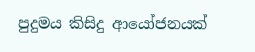පුදුමය කිසිදු ආයෝජනයක්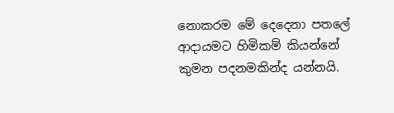නොකරම මේ දෙදෙනා පතලේ ආදායමට හිමිකම් කියන්නේ කුමන පදනමකින්ද යන්නයි.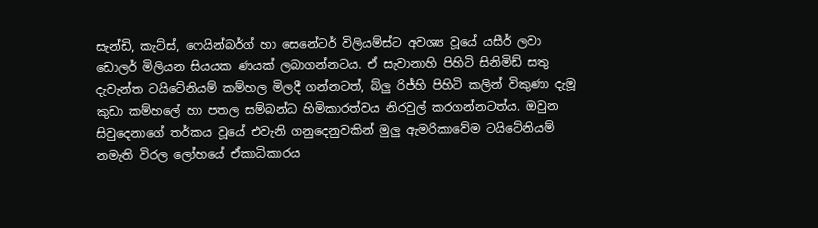සැන්ඩි, කැට්ස්, ෆෙයින්බර්ග් හා සෙනේටර් විලියම්ස්ට අවශ්‍ය වූයේ යසීර් ලවා ඩොලර් මිලියන සියයක ණයක් ලබාගන්නටය. ඒ සැවානාහි පිහිටි සිනිමිඩ් සතු දැවැන්ත ටයිටේනියම් කම්හල මිලදී ගන්නටත්, බ්ලු රිජ්හි පිහිටි කලින් විකුණා දැමූ කුඩා කම්හලේ හා පතල සම්බන්ධ හිමිකාරත්වය නිරවුල් කරගන්නටත්ය. ඔවුන සිවුදෙනාගේ තර්කය වූයේ එවැනි ගනුදෙනුවකින් මුලු ඇමරිකාවේම ටයිටේනියම් නමැති විරල ලෝහයේ ඒකාධිකාරය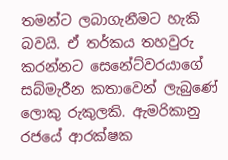තමන්ට ලබාගැනීමට හැකි බවයි. ඒ තර්කය තහවුරු කරන්නට සෙනේට්වරයාගේ සබ්මැරීන කතාවෙන් ලැබුණේ ලොකු රුකුලකි. ඇමරිකානු රජයේ ආරක්ෂක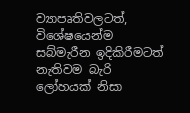ව්‍යාපෘතිවලටත්, විශේෂයෙන්ම සබ්මැරීන ඉදිකිරීමටත් නැතිවම බැරි ලෝහයක් නිසා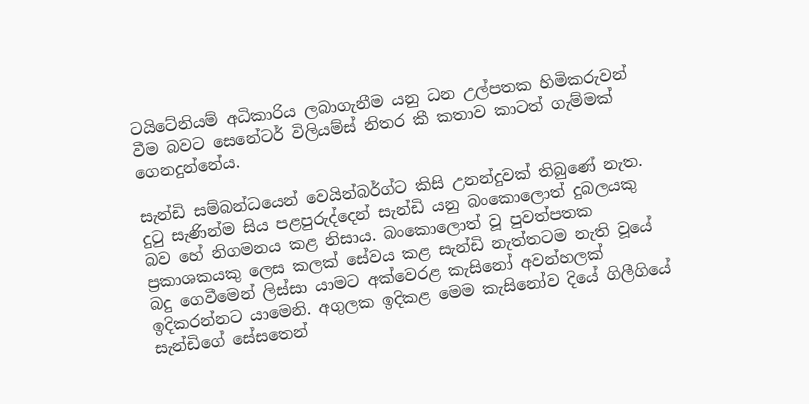ටයිටේනියම් අධිකාරිය ලබාගැනීම යනු ධන උල්පතක හිමිකරුවන් වීම බවට සෙනේටර් විලියම්ස් නිතර කී කතාව කාටත් ගැම්මක් ගෙනදුන්නේය.

සැන්ඩි සම්බන්ධයෙන් වෙයින්බර්ග්ට කිසි උනන්දුවක් තිබුණේ නැත. දුටු සැණින්ම සිය පළපුරුද්දෙන් සැන්ඩි යනු බංකොලොත් දුබලයකු බව හේ නිගමනය කළ නිසාය. බංකොලොත් වූ පුවත්පතක ප්‍රකාශකයකු ලෙස කලක් සේවය කළ සැන්ඩි නැත්තටම නැති වූයේ බදු ගෙවීමෙන් ලිස්සා යාමට අක්වෙරළ කැසිනෝ අවන්හලක් ඉදිකරන්නට යාමෙනි. අගුලක ඉදිකළ මෙම කැසිනෝව දියේ ගිලීගියේ සැන්ඩිගේ සේසතෙන්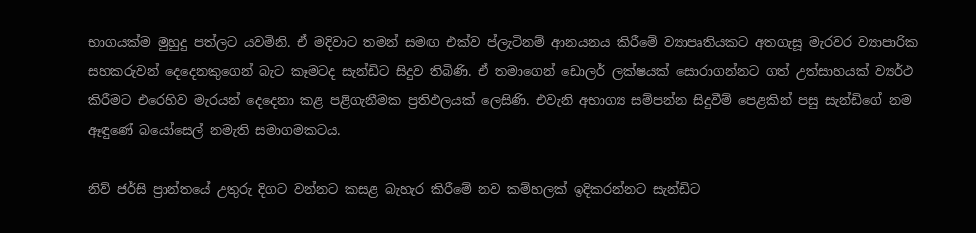භාගයක්ම මුහුදු පත්ලට යවමිනි. ඒ මදිවාට තමන් සමඟ එක්ව ප්ලැටිනම් ආනයනය කිරීමේ ව්‍යාපෘතියකට අතගැසූ මැරවර ව්‍යාපාරික සහකරුවන් දෙදෙනකුගෙන් බැට කෑමටද සැන්ඩිට සිදුව තිබිණි. ඒ තමාගෙන් ඩොලර් ලක්ෂයක් සොරාගන්නට ගත් උත්සාහයක් ව්‍යර්ථ කිරීමට එරෙහිව මැරයන් දෙදෙනා කළ පළිගැනීමක ප්‍රතිඵලයක් ලෙසිණි. එවැනි අභාග්‍ය සම්පන්න සිදුවීම් පෙළකින් පසු සැන්ඩිගේ නම ඈඳුණේ බයෝසෙල් නමැති සමාගමකටය.

නිව් ජර්සි ප්‍රාන්තයේ උතුරු දිගට වන්නට කසළ බැහැර කිරීමේ නව කම්හලක් ඉදිකරන්නට සැන්ඩිට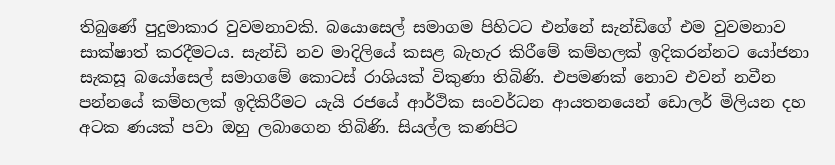තිබුණේ පුදුමාකාර වුවමනාවකි. බයොසෙල් සමාගම පිහිටට එන්නේ සැන්ඩිගේ එම වුවමනාව සාක්ෂාත් කරදීමටය. සැන්ඩි නව මාදිලියේ කසළ බැහැර කිරීමේ කම්හලක් ඉදිකරන්නට යෝජනා සැකසූ බයෝසෙල් සමාගමේ කොටස් රාශියක් විකුණා තිබිණි. එපමණක් නොව එවන් නවීන පන්නයේ කම්හලක් ඉදිකිරීමට යැයි රජයේ ආර්ථික සංවර්ධන ආයතනයෙන් ඩොලර් මිලියන දහ අටක ණයක් පවා ඔහු ලබාගෙන තිබිණි. සියල්ල කණපිට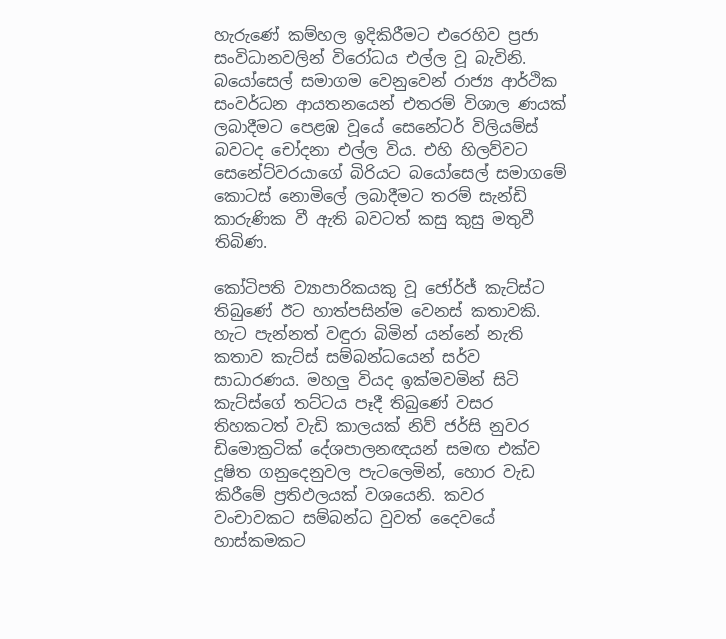හැරුණේ කම්හල ඉදිකිරීමට එරෙහිව ප්‍රජා සංවිධානවලින් විරෝධය එල්ල වූ බැවිනි. බයෝසෙල් සමාගම වෙනුවෙන් රාජ්‍ය ආර්ථික සංවර්ධන ආයතනයෙන් එතරම් විශාල ණයක් ලබාදීමට පෙළඹ වූයේ සෙනේටර් විලියම්ස් බවටද චෝදනා එල්ල විය. එහි හිලව්වට සෙනේට්වරයාගේ බිරියට බයෝසෙල් සමාගමේ කොටස් නොමිලේ ලබාදීමට තරම් සැන්ඩි කාරුණික වී ඇති බවටත් කසු කුසු මතුවී තිබිණ.

කෝටිපති ව්‍යාපාරිකයකු වූ ජෝර්ජ් කැට්ස්ට තිබුණේ ඊට හාත්පසින්ම වෙනස් කතාවකි. හැට පැන්නත් වඳුරා බිමින් යන්නේ නැති කතාව කැට්ස් සම්බන්ධයෙන් සර්ව සාධාරණය. මහලු වියද ඉක්මවමින් සිටි කැට්ස්ගේ තට්ටය පෑදී තිබුණේ වසර තිහකටත් වැඩි කාලයක් නිව් ජර්සි නුවර ඩිමොක්‍රටික් දේශපාලනඥයන් සමඟ එක්ව දූෂිත ගනුදෙනුවල පැටලෙමින්, හොර වැඩ කිරීමේ ප්‍රතිඵලයක් වශයෙනි. කවර වංචාවකට සම්බන්ධ වුවත් දෛවයේ හාස්කමකට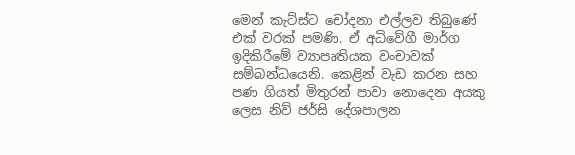මෙන් කැට්ස්ට චෝදනා එල්ලව තිබුණේ එක් වරක් පමණි. ඒ අධිවේගී මාර්ග ඉදිකිරීමේ ව්‍යාපෘතියක වංචාවක් සම්බන්ධයෙනි. කෙළින් වැඩ කරන සහ පණ ගියත් මිතුරන් පාවා නොදෙන අයකු ලෙස නිව් ජර්සි දේශපාලන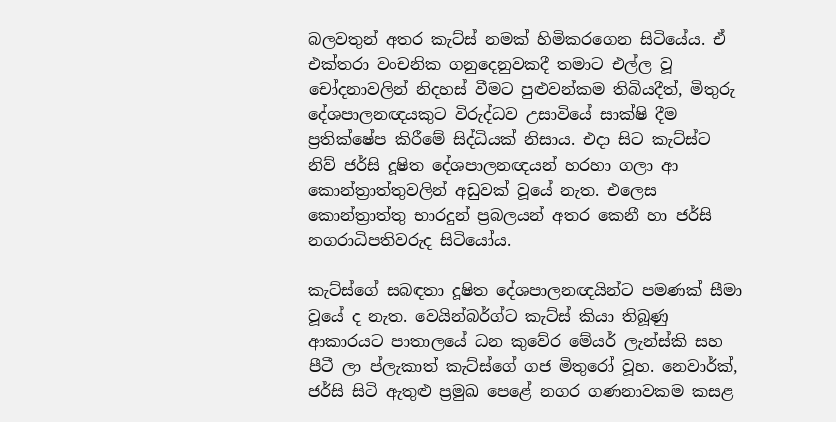බලවතුන් අතර කැට්ස් නමක් හිමිකරගෙන සිටියේය. ඒ එක්තරා වංචනික ගනුදෙනුවකදී තමාට එල්ල වූ චෝදනාවලින් නිදහස් වීමට පුළුවන්කම තිබියදීත්, මිතුරු දේශපාලනඥයකුට විරුද්ධව උසාවියේ සාක්ෂි දීම ප්‍රතික්ෂේප කිරීමේ සිද්ධියක් නිසාය. එදා සිට කැට්ස්ට නිව් ජර්සි දූෂිත දේශපාලනඥයන් හරහා ගලා ආ කොන්ත්‍රාත්තුවලින් අඩුවක් වූයේ නැත. එලෙස කොන්ත්‍රාත්තු භාරදුන් ප්‍රබලයන් අතර කෙනී හා ජර්සි නගරාධිපතිවරුද සිටියෝය.

කැට්ස්ගේ සබඳතා දූෂිත දේශපාලනඥයින්ට පමණක් සීමා වූයේ ද නැත. වෙයින්බර්ග්ට කැට්ස් කියා තිබූණු ආකාරයට පාතාලයේ ධන කුවේර මේයර් ලැන්ස්කි සහ පීටී ලා ප්ලැකාත් කැට්ස්ගේ ගජ මිතුරෝ වූහ. නෙවාර්ක්, ජර්සි සිටි ඇතුළු ප්‍රමුඛ පෙළේ නගර ගණනාවකම කසළ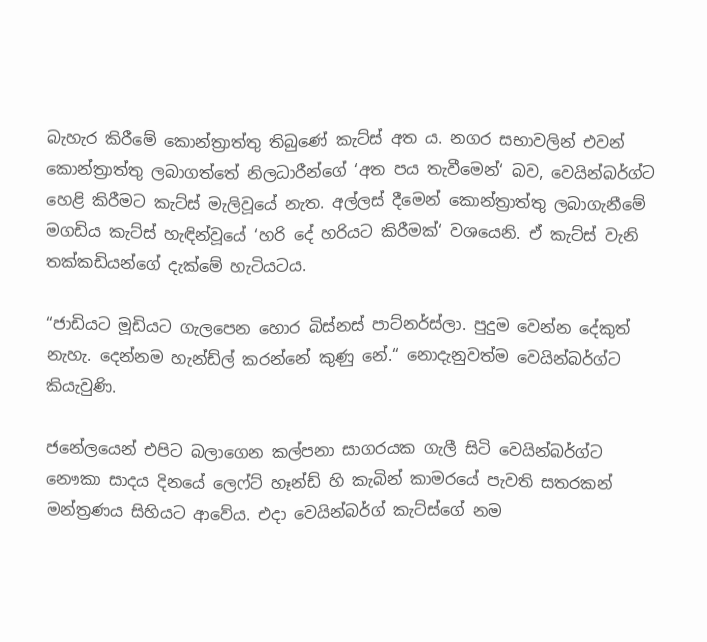බැහැර කිරීමේ කොන්ත්‍රාත්තු තිබුණේ කැට්ස් අත ය. නගර සභාවලින් එවන් කොන්ත්‍රාත්තු ලබාගත්තේ නිලධාරීන්ගේ ‘අත පය තැවීමෙන්‘ බව, වෙයින්බර්ග්ට හෙළි කිරීමට කැට්ස් මැලිවූයේ නැත. අල්ලස් දීමෙන් කොන්ත්‍රාත්තු ලබාගැනීමේ මගඩිය කැට්ස් හැඳින්වූයේ ‘හරි දේ හරියට කිරීමක්‘ වශයෙනි. ඒ කැට්ස් වැනි තක්කඩියන්ගේ දැක්මේ හැටියටය.

“ජාඩියට මූඩියට ගැලපෙන හොර බිස්නස් පාට්නර්ස්ලා. පුදුම වෙන්න දේකුත් නැහැ. දෙන්නම හැන්ඩ්ල් කරන්නේ කුණු නේ.“ නොදැනුවත්ම වෙයින්බර්ග්ට කියැවුණි.

ජනේලයෙන් එපිට බලාගෙන කල්පනා සාගරයක ගැලී සිටි වෙයින්බර්ග්ට නෞකා සාදය දිනයේ ලෙෆ්ට් හෑන්ඩ් හි කැබින් කාමරයේ පැවති සතරකන් මන්ත්‍රණය සිහියට ආවේය. එදා වෙයින්බර්ග් කැට්ස්ගේ නම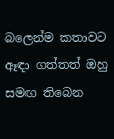බලෙන්ම කතාවට ඈඳා ගත්තත් ඔහු සමඟ තිබෙන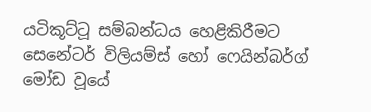යටිකූට්ටූ සම්බන්ධය හෙළිකිරීමට සෙනේටර් විලියම්ස් හෝ ෆෙයින්බර්ග් මෝඩ වූයේ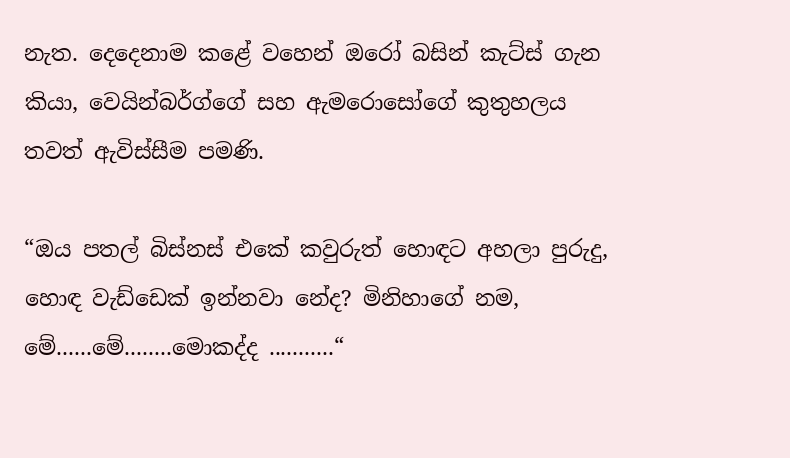නැත. දෙදෙනාම කළේ වහෙන් ඔරෝ බසින් කැට්ස් ගැන කියා, වෙයින්බර්ග්ගේ සහ ඇමරොසෝගේ කුතුහලය තවත් ඇවිස්සීම පමණි.

“ඔය පතල් බිස්නස් එකේ කවුරුත් හොඳට අහලා පුරුදු, හොඳ වැඩ්ඩෙක් ඉන්නවා නේද? මිනිහාගේ නම, මේ......මේ........මොකද්ද ...........“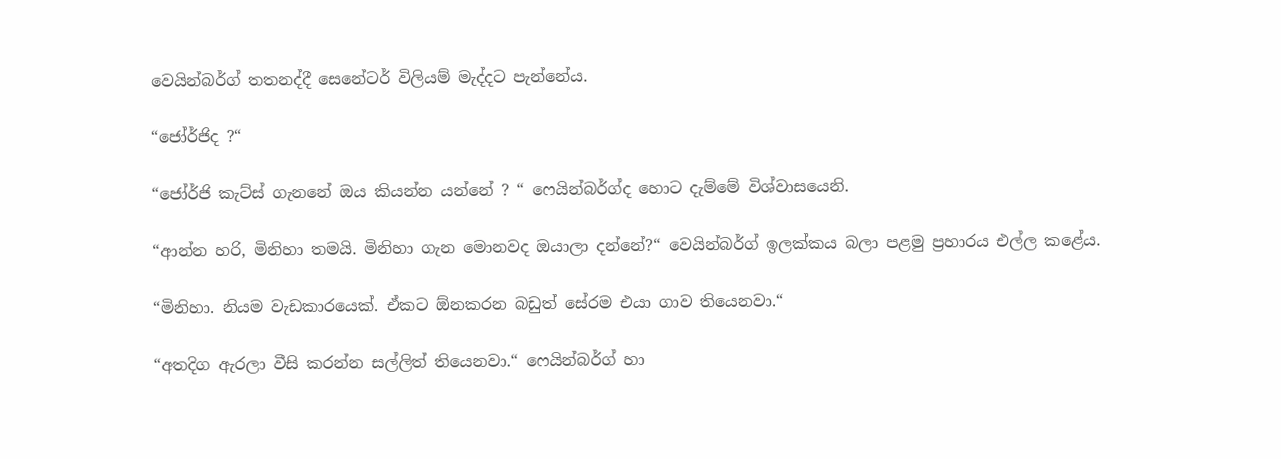වෙයින්බර්ග් තතනද්දී සෙනේටර් විලියම් මැද්දට පැන්නේය.

“ජෝර්ජිද ?“

“ජෝර්ජි කැට්ස් ගැනනේ ඔය කියන්න යන්නේ ? “ ෆෙයින්බර්ග්ද හොට දැම්මේ විශ්වාසයෙනි.

“ආන්න හරි, මිනිහා තමයි. මිනිහා ගැන මොනවද ඔයාලා දන්නේ?“ වෙයින්බර්ග් ඉලක්කය බලා පළමු ප්‍රහාරය එල්ල කළේය.

“මිනිහා. නියම වැඩකාරයෙක්. ඒකට ඕනකරන බඩුත් සේරම එයා ගාව තියෙනවා.“

“අතදිග ඇරලා වීසි කරන්න සල්ලිත් තියෙනවා.“ ෆෙයින්බර්ග් හා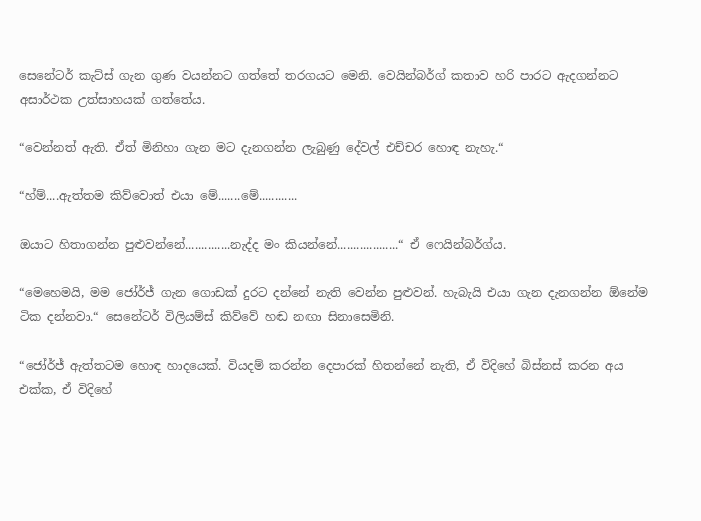සෙනේටර් කැට්ස් ගැන ගුණ වයන්නට ගත්තේ තරගයට මෙනි. වෙයින්බර්ග් කතාව හරි පාරට ඇදගන්නට අසාර්ථක උත්සාහයක් ගත්තේය.

“වෙන්නත් ඇති. ඒත් මිනිහා ගැන මට දැනගන්න ලැබුණු දේවල් එච්චර හොඳ නැහැ.“

“හ්ම්....ඇත්තම කිව්වොත් එයා මේ.......මේ............

ඔයාට හිතාගන්න පුළුවන්නේ..............නැද්ද මං කියන්නේ...................“ ඒ ෆෙයින්බර්ග්ය.

“මෙහෙමයි, මම ජෝර්ජ් ගැන ගොඩක් දුරට දන්නේ නැති වෙන්න පුළුවන්. හැබැයි එයා ගැන දැනගන්න ඕනේම ටික දන්නවා.“ සෙනේටර් විලියම්ස් කිව්වේ හඬ නඟා සිනාසෙමිනි.

“ජෝර්ජ් ඇත්තටම හොඳ හාදයෙක්. වියදම් කරන්න දෙපාරක් හිතන්නේ නැති, ඒ විදිහේ බිස්නස් කරන අය එක්ක, ඒ විදිහේ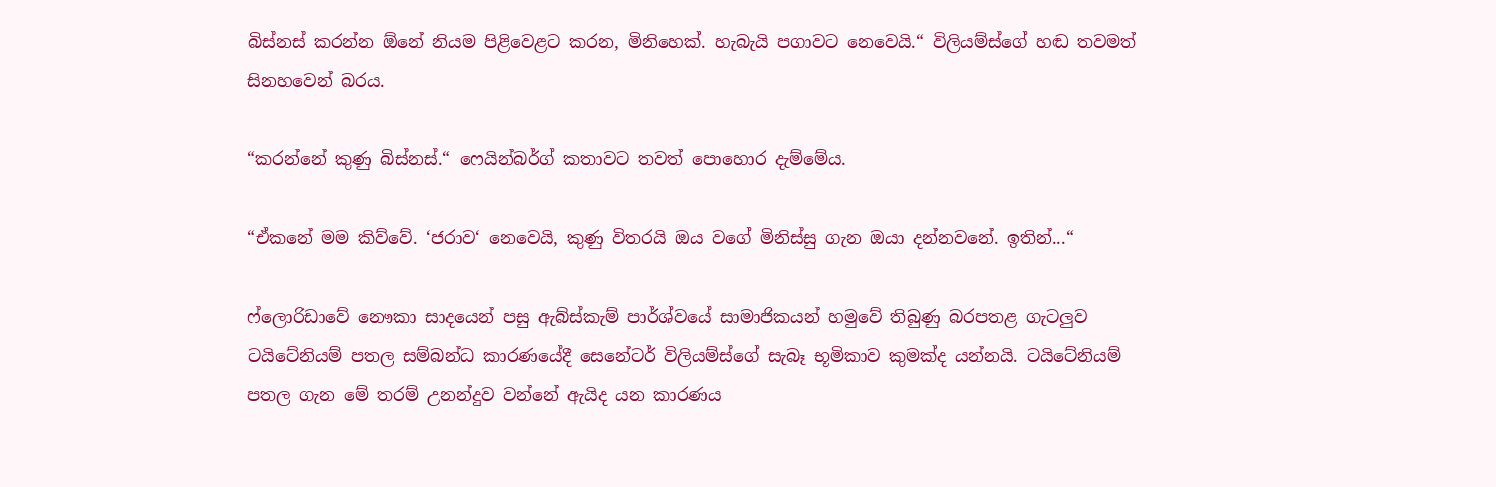බිස්නස් කරන්න ඕනේ නියම පිළිවෙළට කරන, මිනිහෙක්. හැබැයි පගාවට නෙවෙයි.“ විලියම්ස්ගේ හඬ තවමත් සිනහවෙන් බරය.

“කරන්නේ කුණු බිස්නස්.“ ෆෙයින්බර්ග් කතාවට තවත් පොහොර දැම්මේය.

“ඒකනේ මම කිව්වේ. ‘ජරාව‘ නෙවෙයි, කුණු විතරයි ඔය වගේ මිනිස්සු ගැන ඔයා දන්නවනේ. ඉතින්...“

ෆ්ලොරිඩාවේ නෞකා සාදයෙන් පසු ඇබ්ස්කැම් පාර්ශ්වයේ සාමාජිකයන් හමුවේ තිබුණු බරපතළ ගැටලුව ටයිටේනියම් පතල සම්බන්ධ කාරණයේදී සෙනේටර් විලියම්ස්ගේ සැබෑ භූමිකාව කුමක්ද යන්නයි. ටයිටේනියම් පතල ගැන මේ තරම් උනන්දුව වන්නේ ඇයිද යන කාරණය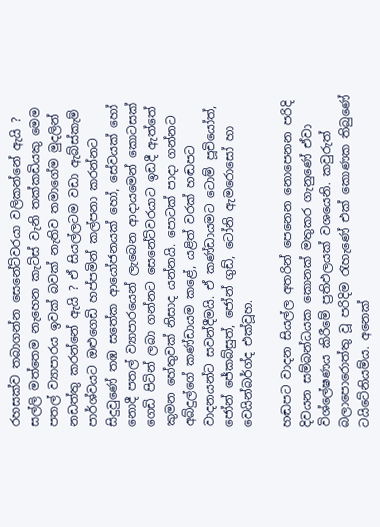රහසක්ව තබාගන්න සෙනේට්වරයා වලිකන්නේ ඇයි ? සල්ලි මත්තෙම නැහෙන කැට්ස් වැනි තක්කඩියකු මෙම පතල් ව්‍යාපාරය ඉවක් බවක් නැතිව තමාගේම මුදලින් නඩත්තු කරන්නේ ඇයි ? ඒ සියල්ලටම වඩා ඇබ්ස්කැම් පාර්ශ්වයට ඔළුගෙඩි හප්පමින් කල්පනා කරන්නට සිදුවුණේ තඹ සතේක ආයෝජනයක් හෝ, සේවයක් හෝ නොදී පතල් ව්‍යාපාරයෙන් ලැබෙන ආදායමෙන් කොටසක් ගෙඩි පිටින් ලබා ගන්නට සෙනේට්වරයාට ඉඩදී ඇත්තේ කුමන හේතුවක් නිසාද යන්නයි. පොටක් පාදා ගන්නට අබ්දුල්ගේ කණ්ඩායම කළේ, යළිත් වරක් හඬපට වාදනයන්ට සවන්දීමයි. ඒ කණ්ඩායමට ටොම් පූචියෝත්, ජෝන් ජේකබ්සුත්, ජෝන් ගුඩ්, ටෝනි ඇමරොසෝ හා වෙයින්බර්ග්ද එක්වූහ.

හඬපට වාදන සියල්ල අතරින් පෙනෙන නොපෙනන පරිදි දිවයන සම්බන්ධයක කොනක් මතුකර ගැනුණේ ඒවා විශ්ලේෂණය කිරීමේ ප්‍රතිඵලයක් වශයෙනි. කවුරුත් බලාපොරොත්තු වූ පරිදිම රැහැණේ එක් කොණක තිබුණේ ටයිටේනියම්ය. අනෙක්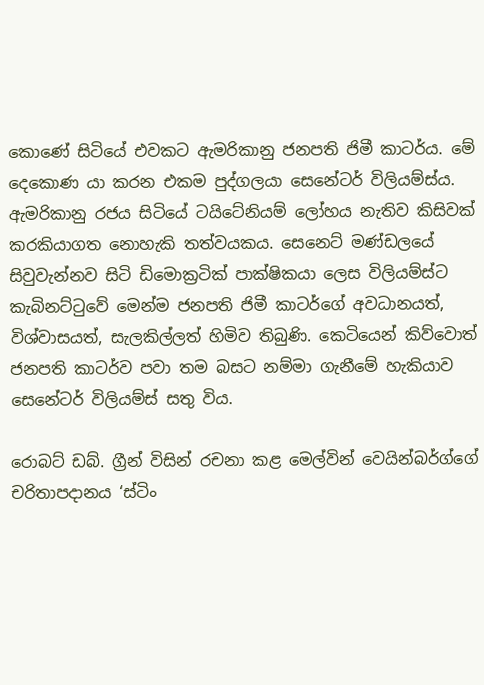කොණේ සිටියේ එවකට ඇමරිකානු ජනපති ජිමී කාටර්ය. මේ දෙකොණ යා කරන එකම පුද්ගලයා සෙනේටර් විලියම්ස්ය. ඇමරිකානු රජය සිටියේ ටයිටේනියම් ලෝහය නැතිව කිසිවක් කරකියාගත නොහැකි තත්වයකය. සෙනෙට් මණ්ඩලයේ සිවුවැන්නව සිටි ඩිමොක්‍රටික් පාක්ෂිකයා ලෙස විලියම්ස්ට කැබිනට්ටුවේ මෙන්ම ජනපති ජිමී කාටර්ගේ අවධානයත්, විශ්වාසයත්, සැලකිල්ලත් හිමිව තිබුණි. කෙටියෙන් කිව්වොත් ජනපති කාටර්ව පවා තම බසට නම්මා ගැනීමේ හැකියාව සෙනේටර් විලියම්ස් සතු විය.

රොබට් ඩබ්. ග්‍රීන් විසින් රචනා කළ මෙල්වින් වෙයින්බර්ග්ගේ චරිතාපදානය ‘ස්ටිං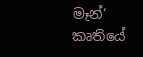මෑන්‘ කෘතියේ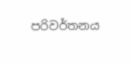පරිවර්තනය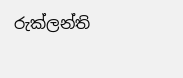රුක්ලන්ති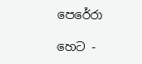පෙරේරා

හෙට -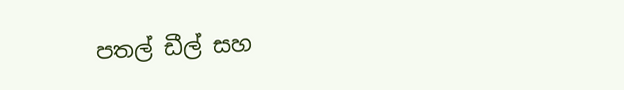පතල් ඩීල් සහ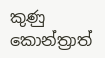කුණු කොන්ත්‍රාත්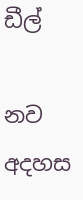ඩීල්

නව අදහස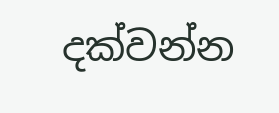දක්වන්න